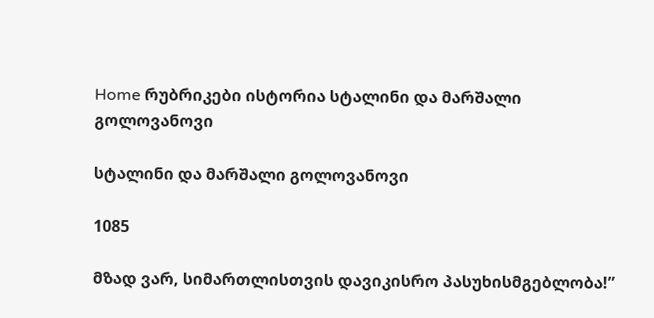Home რუბრიკები ისტორია სტალინი და მარშალი გოლოვანოვი

სტალინი და მარშალი გოლოვანოვი

1085

მზად ვარ, სიმართლისთვის დავიკისრო პასუხისმგებლობა!”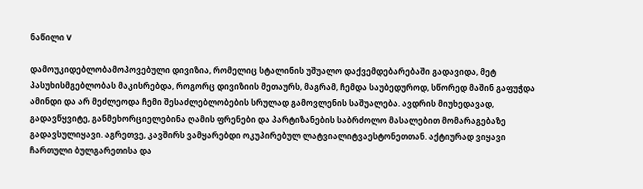ნაწილი V

დამოუკიდებლობამოპოვებული დივიზია, რომელიც სტალინის უშუალო დაქვემდებარებაში გადავიდა, მეტ პასუხისმგებლობას მაკისრებდა, როგორც დივიზიის მეთაურს, მაგრამ, ჩემდა საუბედუროდ, სწორედ მაშინ გაფუჭდა ამინდი და არ მეძლეოდა ჩემი შესაძლებლობების სრულად გამოვლენის საშუალება. ავდრის მიუხედავად, გადავწყვიტე, განმეხორციელებინა ღამის ფრენები და პარტიზანების საბრძოლო მასალებით მომარაგებაზე გადავსულიყავი. აგრეთვე, კავშირს ვამყარებდი ოკუპირებულ ლატვიალიტვაესტონეთთან. აქტიურად ვიყავი ჩართული ბულგარეთისა და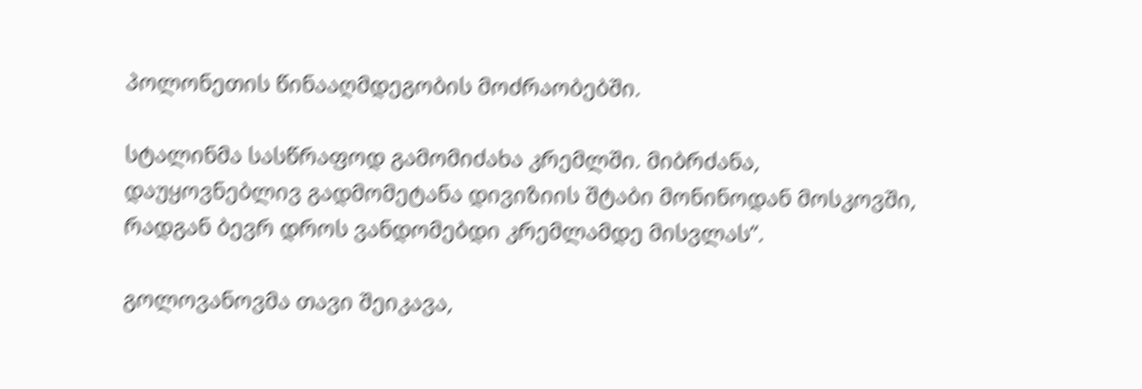პოლონეთის წინააღმდეგობის მოძრაობებში.

სტალინმა სასწრაფოდ გამომიძახა კრემლში. მიბრძანა, დაუყოვნებლივ გადმომეტანა დივიზიის შტაბი მონინოდან მოსკოვში, რადგან ბევრ დროს ვანდომებდი კრემლამდე მისვლას”.

გოლოვანოვმა თავი შეიკავა,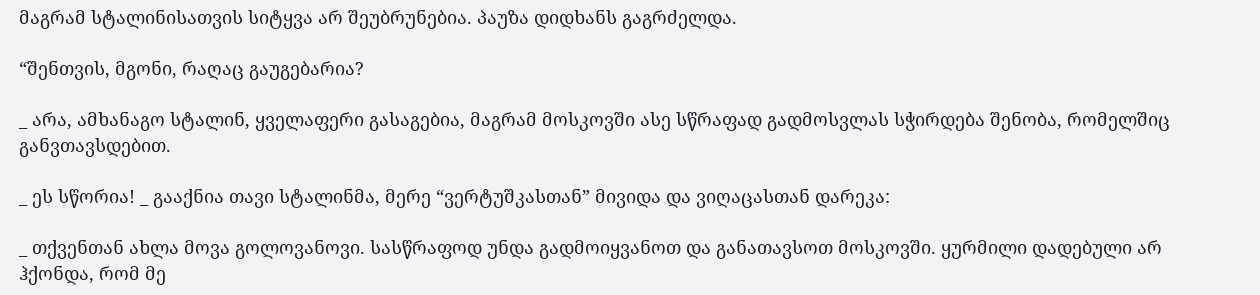მაგრამ სტალინისათვის სიტყვა არ შეუბრუნებია. პაუზა დიდხანს გაგრძელდა.

“შენთვის, მგონი, რაღაც გაუგებარია?

_ არა, ამხანაგო სტალინ, ყველაფერი გასაგებია, მაგრამ მოსკოვში ასე სწრაფად გადმოსვლას სჭირდება შენობა, რომელშიც განვთავსდებით.

_ ეს სწორია! _ გააქნია თავი სტალინმა, მერე “ვერტუშკასთან” მივიდა და ვიღაცასთან დარეკა:

_ თქვენთან ახლა მოვა გოლოვანოვი. სასწრაფოდ უნდა გადმოიყვანოთ და განათავსოთ მოსკოვში. ყურმილი დადებული არ ჰქონდა, რომ მე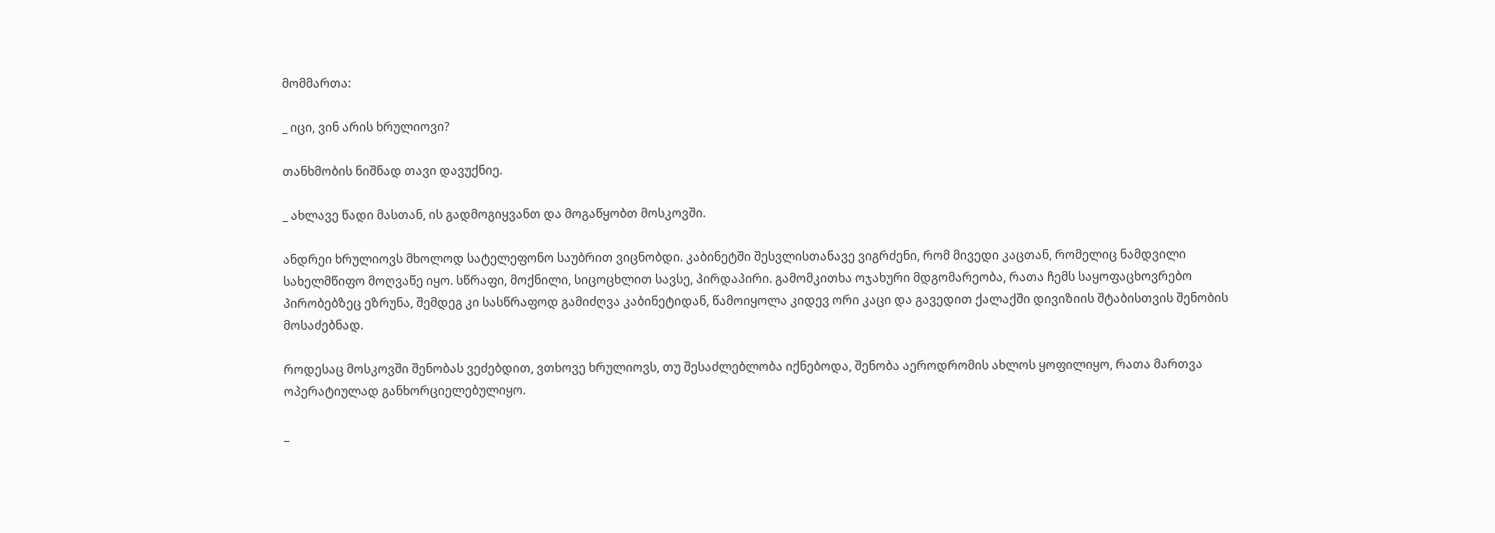მომმართა:

_ იცი, ვინ არის ხრულიოვი?

თანხმობის ნიშნად თავი დავუქნიე.

_ ახლავე წადი მასთან, ის გადმოგიყვანთ და მოგაწყობთ მოსკოვში.

ანდრეი ხრულიოვს მხოლოდ სატელეფონო საუბრით ვიცნობდი. კაბინეტში შესვლისთანავე ვიგრძენი, რომ მივედი კაცთან, რომელიც ნამდვილი სახელმწიფო მოღვაწე იყო. სწრაფი, მოქნილი, სიცოცხლით სავსე, პირდაპირი. გამომკითხა ოჯახური მდგომარეობა, რათა ჩემს საყოფაცხოვრებო პირობებზეც ეზრუნა, შემდეგ კი სასწრაფოდ გამიძღვა კაბინეტიდან, წამოიყოლა კიდევ ორი კაცი და გავედით ქალაქში დივიზიის შტაბისთვის შენობის მოსაძებნად.

როდესაც მოსკოვში შენობას ვეძებდით, ვთხოვე ხრულიოვს, თუ შესაძლებლობა იქნებოდა, შენობა აეროდრომის ახლოს ყოფილიყო, რათა მართვა ოპერატიულად განხორციელებულიყო.

_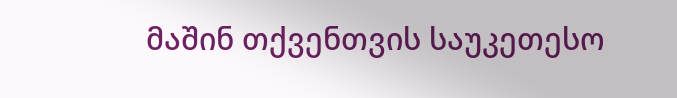მაშინ თქვენთვის საუკეთესო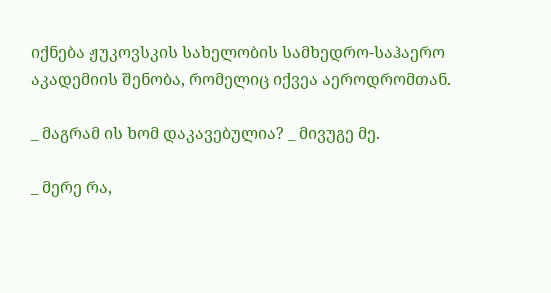იქნება ჟუკოვსკის სახელობის სამხედრო-საჰაერო აკადემიის შენობა, რომელიც იქვეა აეროდრომთან.

_ მაგრამ ის ხომ დაკავებულია? _ მივუგე მე.

_ მერე რა,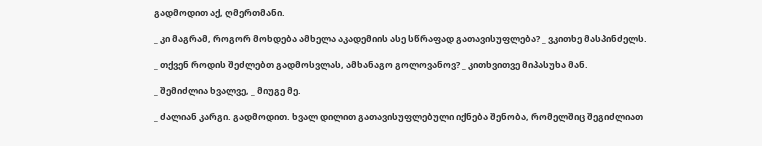გადმოდით აქ, ღმერთმანი.

_ კი მაგრამ, როგორ მოხდება ამხელა აკადემიის ასე სწრაფად გათავისუფლება? _ ვკითხე მასპინძელს.

_ თქვენ როდის შეძლებთ გადმოსვლას, ამხანაგო გოლოვანოვ? _ კითხვითვე მიპასუხა მან.

_ შემიძლია ხვალვე, _ მიუგე მე.

_ ძალიან კარგი. გადმოდით. ხვალ დილით გათავისუფლებული იქნება შენობა, რომელშიც შეგიძლიათ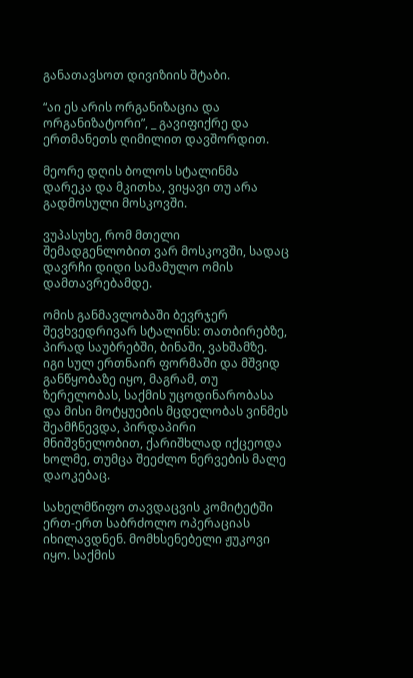განათავსოთ დივიზიის შტაბი.

“აი ეს არის ორგანიზაცია და ორგანიზატორი”, _ გავიფიქრე და ერთმანეთს ღიმილით დავშორდით.

მეორე დღის ბოლოს სტალინმა დარეკა და მკითხა, ვიყავი თუ არა გადმოსული მოსკოვში.

ვუპასუხე, რომ მთელი შემადგენლობით ვარ მოსკოვში, სადაც დავრჩი დიდი სამამულო ომის დამთავრებამდე.

ომის განმავლობაში ბევრჯერ შევხვედრივარ სტალინს: თათბირებზე, პირად საუბრებში, ბინაში, ვახშამზე. იგი სულ ერთნაირ ფორმაში და მშვიდ განწყობაზე იყო, მაგრამ, თუ ზერელობას, საქმის უცოდინარობასა და მისი მოტყუების მცდელობას ვინმეს შეამჩნევდა, პირდაპირი მნიშვნელობით, ქარიშხლად იქცეოდა ხოლმე, თუმცა შეეძლო ნერვების მალე დაოკებაც.

სახელმწიფო თავდაცვის კომიტეტში ერთ-ერთ საბრძოლო ოპერაციას იხილავდნენ. მომხსენებელი ჟუკოვი იყო. საქმის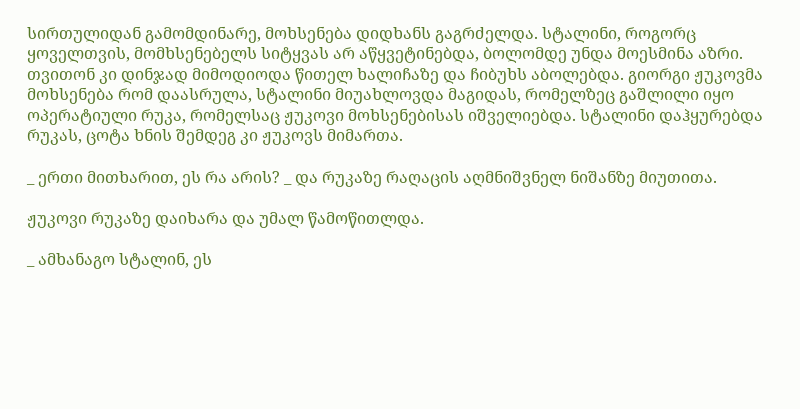სირთულიდან გამომდინარე, მოხსენება დიდხანს გაგრძელდა. სტალინი, როგორც ყოველთვის, მომხსენებელს სიტყვას არ აწყვეტინებდა, ბოლომდე უნდა მოესმინა აზრი. თვითონ კი დინჯად მიმოდიოდა წითელ ხალიჩაზე და ჩიბუხს აბოლებდა. გიორგი ჟუკოვმა მოხსენება რომ დაასრულა, სტალინი მიუახლოვდა მაგიდას, რომელზეც გაშლილი იყო ოპერატიული რუკა, რომელსაც ჟუკოვი მოხსენებისას იშველიებდა. სტალინი დაჰყურებდა რუკას, ცოტა ხნის შემდეგ კი ჟუკოვს მიმართა.

_ ერთი მითხარით, ეს რა არის? _ და რუკაზე რაღაცის აღმნიშვნელ ნიშანზე მიუთითა.

ჟუკოვი რუკაზე დაიხარა და უმალ წამოწითლდა.

_ ამხანაგო სტალინ, ეს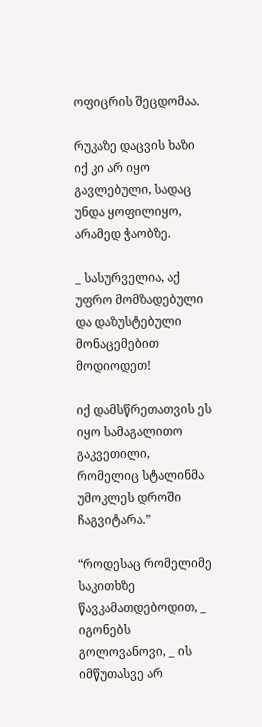ოფიცრის შეცდომაა.

რუკაზე დაცვის ხაზი იქ კი არ იყო გავლებული, სადაც უნდა ყოფილიყო, არამედ ჭაობზე.

_ სასურველია, აქ უფრო მომზადებული და დაზუსტებული მონაცემებით მოდიოდეთ!

იქ დამსწრეთათვის ეს იყო სამაგალითო გაკვეთილი, რომელიც სტალინმა უმოკლეს დროში ჩაგვიტარა.”

“როდესაც რომელიმე საკითხზე წავკამათდებოდით, _ იგონებს გოლოვანოვი, _ ის იმწუთასვე არ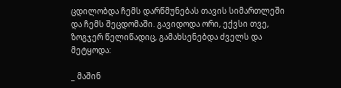ცდილობდა ჩემს დარწმუნებას თავის სიმართლეში და ჩემს შეცდომაში. გავიდოდა ორი, ექვსი თვე, ზოგჯერ წელიწადიც, გამახსენებდა ძველს და მეტყოდა:

_ მაშინ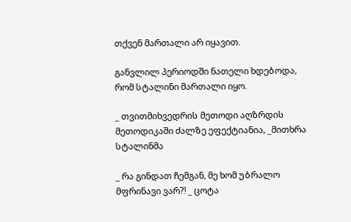თქვენ მართალი არ იყავით.

განვლილ პერიოდში ნათელი ხდებოდა, რომ სტალინი მართალი იყო.

_ თვითმიხვედრის მეთოდი აღზრდის მეთოდიკაში ძალზე ეფექტიანია, _მითხრა სტალინმა

_ რა გინდათ ჩემგან, მე ხომ უბრალო მფრინავი ვარ?! _ ცოტა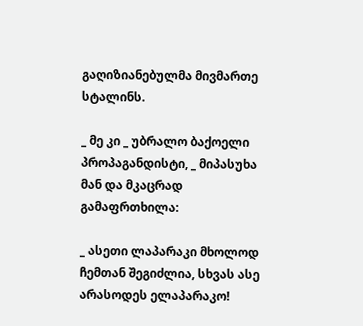გაღიზიანებულმა მივმართე სტალინს.

_ მე კი _ უბრალო ბაქოელი პროპაგანდისტი, _ მიპასუხა მან და მკაცრად გამაფრთხილა:

_ ასეთი ლაპარაკი მხოლოდ ჩემთან შეგიძლია, სხვას ასე არასოდეს ელაპარაკო!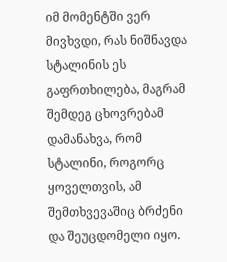იმ მომენტში ვერ მივხვდი, რას ნიშნავდა სტალინის ეს გაფრთხილება, მაგრამ შემდეგ ცხოვრებამ დამანახვა, რომ სტალინი, როგორც ყოველთვის, ამ შემთხვევაშიც ბრძენი და შეუცდომელი იყო.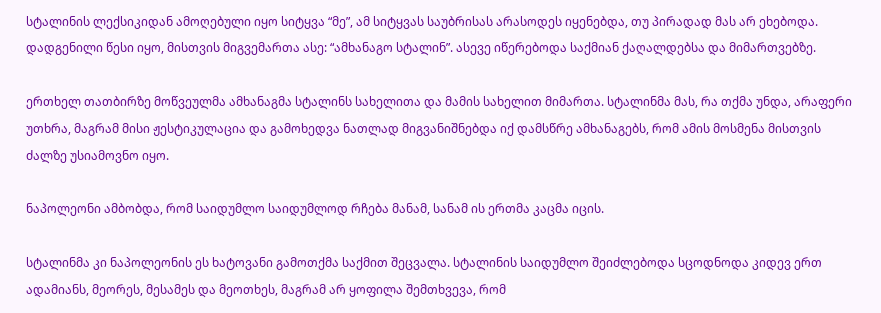სტალინის ლექსიკიდან ამოღებული იყო სიტყვა “მე”, ამ სიტყვას საუბრისას არასოდეს იყენებდა, თუ პირადად მას არ ეხებოდა. დადგენილი წესი იყო, მისთვის მიგვემართა ასე: “ამხანაგო სტალინ”. ასევე იწერებოდა საქმიან ქაღალდებსა და მიმართვებზე.

ერთხელ თათბირზე მოწვეულმა ამხანაგმა სტალინს სახელითა და მამის სახელით მიმართა. სტალინმა მას, რა თქმა უნდა, არაფერი უთხრა, მაგრამ მისი ჟესტიკულაცია და გამოხედვა ნათლად მიგვანიშნებდა იქ დამსწრე ამხანაგებს, რომ ამის მოსმენა მისთვის ძალზე უსიამოვნო იყო.

ნაპოლეონი ამბობდა, რომ საიდუმლო საიდუმლოდ რჩება მანამ, სანამ ის ერთმა კაცმა იცის.

სტალინმა კი ნაპოლეონის ეს ხატოვანი გამოთქმა საქმით შეცვალა. სტალინის საიდუმლო შეიძლებოდა სცოდნოდა კიდევ ერთ ადამიანს, მეორეს, მესამეს და მეოთხეს, მაგრამ არ ყოფილა შემთხვევა, რომ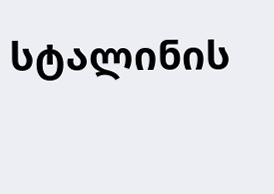სტალინის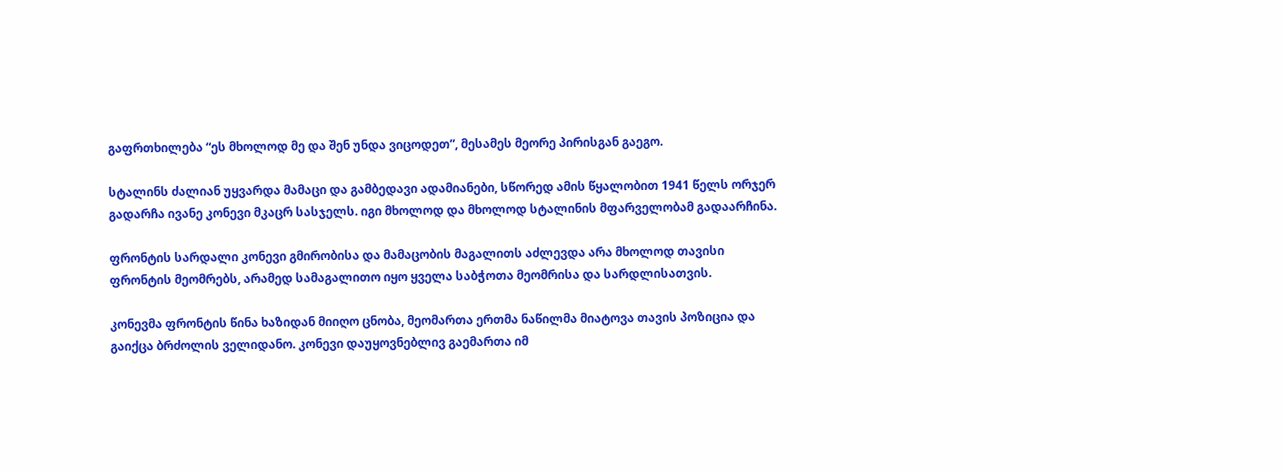გაფრთხილება “ეს მხოლოდ მე და შენ უნდა ვიცოდეთ”, მესამეს მეორე პირისგან გაეგო.

სტალინს ძალიან უყვარდა მამაცი და გამბედავი ადამიანები, სწორედ ამის წყალობით 1941 წელს ორჯერ გადარჩა ივანე კონევი მკაცრ სასჯელს. იგი მხოლოდ და მხოლოდ სტალინის მფარველობამ გადაარჩინა.

ფრონტის სარდალი კონევი გმირობისა და მამაცობის მაგალითს აძლევდა არა მხოლოდ თავისი ფრონტის მეომრებს, არამედ სამაგალითო იყო ყველა საბჭოთა მეომრისა და სარდლისათვის.

კონევმა ფრონტის წინა ხაზიდან მიიღო ცნობა, მეომართა ერთმა ნაწილმა მიატოვა თავის პოზიცია და გაიქცა ბრძოლის ველიდანო. კონევი დაუყოვნებლივ გაემართა იმ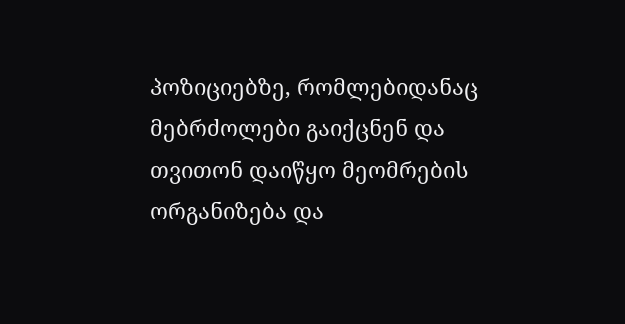პოზიციებზე, რომლებიდანაც მებრძოლები გაიქცნენ და თვითონ დაიწყო მეომრების ორგანიზება და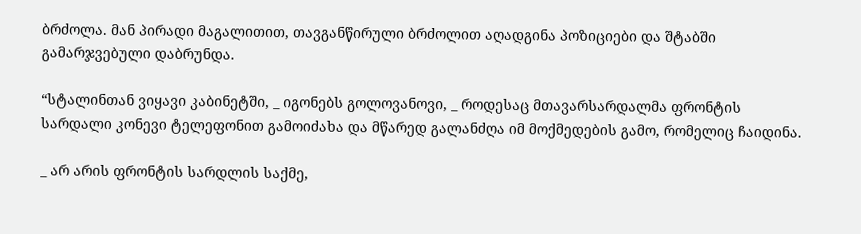ბრძოლა. მან პირადი მაგალითით, თავგანწირული ბრძოლით აღადგინა პოზიციები და შტაბში გამარჯვებული დაბრუნდა.

“სტალინთან ვიყავი კაბინეტში, _ იგონებს გოლოვანოვი, _ როდესაც მთავარსარდალმა ფრონტის სარდალი კონევი ტელეფონით გამოიძახა და მწარედ გალანძღა იმ მოქმედების გამო, რომელიც ჩაიდინა.

_ არ არის ფრონტის სარდლის საქმე,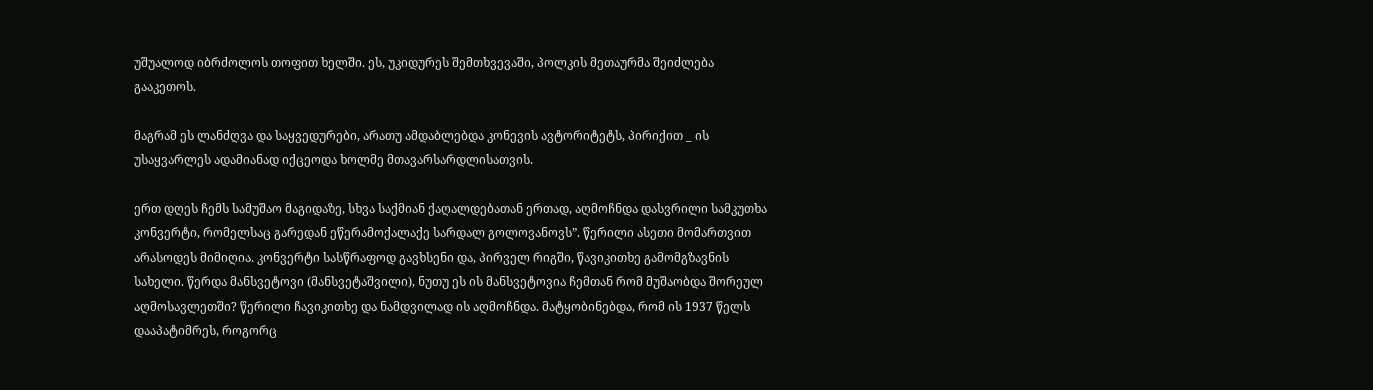უშუალოდ იბრძოლოს თოფით ხელში. ეს, უკიდურეს შემთხვევაში, პოლკის მეთაურმა შეიძლება გააკეთოს.

მაგრამ ეს ლანძღვა და საყვედურები, არათუ ამდაბლებდა კონევის ავტორიტეტს, პირიქით _ ის უსაყვარლეს ადამიანად იქცეოდა ხოლმე მთავარსარდლისათვის.

ერთ დღეს ჩემს სამუშაო მაგიდაზე, სხვა საქმიან ქაღალდებათან ერთად, აღმოჩნდა დასვრილი სამკუთხა კონვერტი, რომელსაც გარედან ეწერამოქალაქე სარდალ გოლოვანოვს”. წერილი ასეთი მომართვით არასოდეს მიმიღია. კონვერტი სასწრაფოდ გავხსენი და, პირველ რიგში, წავიკითხე გამომგზავნის სახელი. წერდა მანსვეტოვი (მანსვეტაშვილი), ნუთუ ეს ის მანსვეტოვია ჩემთან რომ მუშაობდა შორეულ აღმოსავლეთში? წერილი ჩავიკითხე და ნამდვილად ის აღმოჩნდა. მატყობინებდა, რომ ის 1937 წელს დააპატიმრეს, როგორც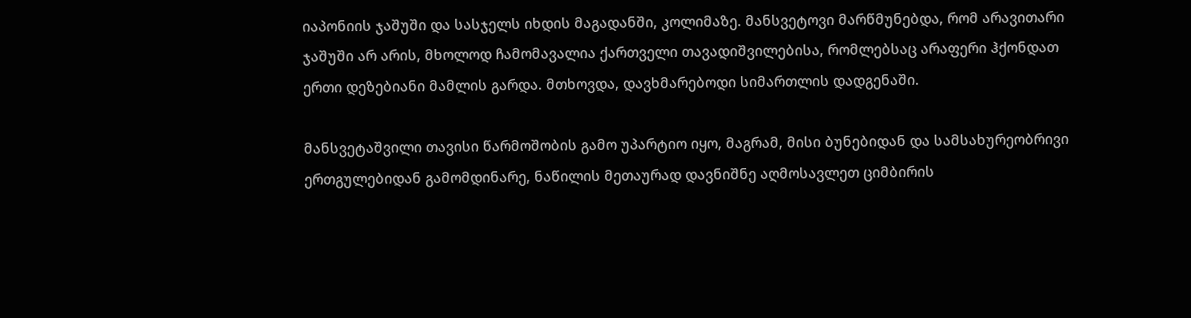იაპონიის ჯაშუში და სასჯელს იხდის მაგადანში, კოლიმაზე. მანსვეტოვი მარწმუნებდა, რომ არავითარი ჯაშუში არ არის, მხოლოდ ჩამომავალია ქართველი თავადიშვილებისა, რომლებსაც არაფერი ჰქონდათ ერთი დეზებიანი მამლის გარდა. მთხოვდა, დავხმარებოდი სიმართლის დადგენაში.

მანსვეტაშვილი თავისი წარმოშობის გამო უპარტიო იყო, მაგრამ, მისი ბუნებიდან და სამსახურეობრივი ერთგულებიდან გამომდინარე, ნაწილის მეთაურად დავნიშნე აღმოსავლეთ ციმბირის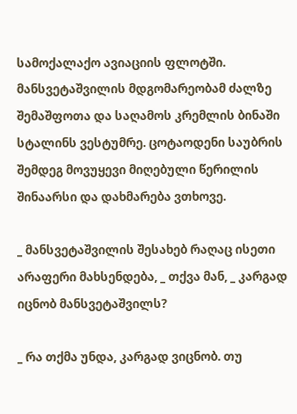სამოქალაქო ავიაციის ფლოტში. მანსვეტაშვილის მდგომარეობამ ძალზე შემაშფოთა და საღამოს კრემლის ბინაში სტალინს ვესტუმრე. ცოტაოდენი საუბრის შემდეგ მოვუყევი მიღებული წერილის შინაარსი და დახმარება ვთხოვე.

_ მანსვეტაშვილის შესახებ რაღაც ისეთი არაფერი მახსენდება, _ თქვა მან, _ კარგად იცნობ მანსვეტაშვილს?

_ რა თქმა უნდა, კარგად ვიცნობ. თუ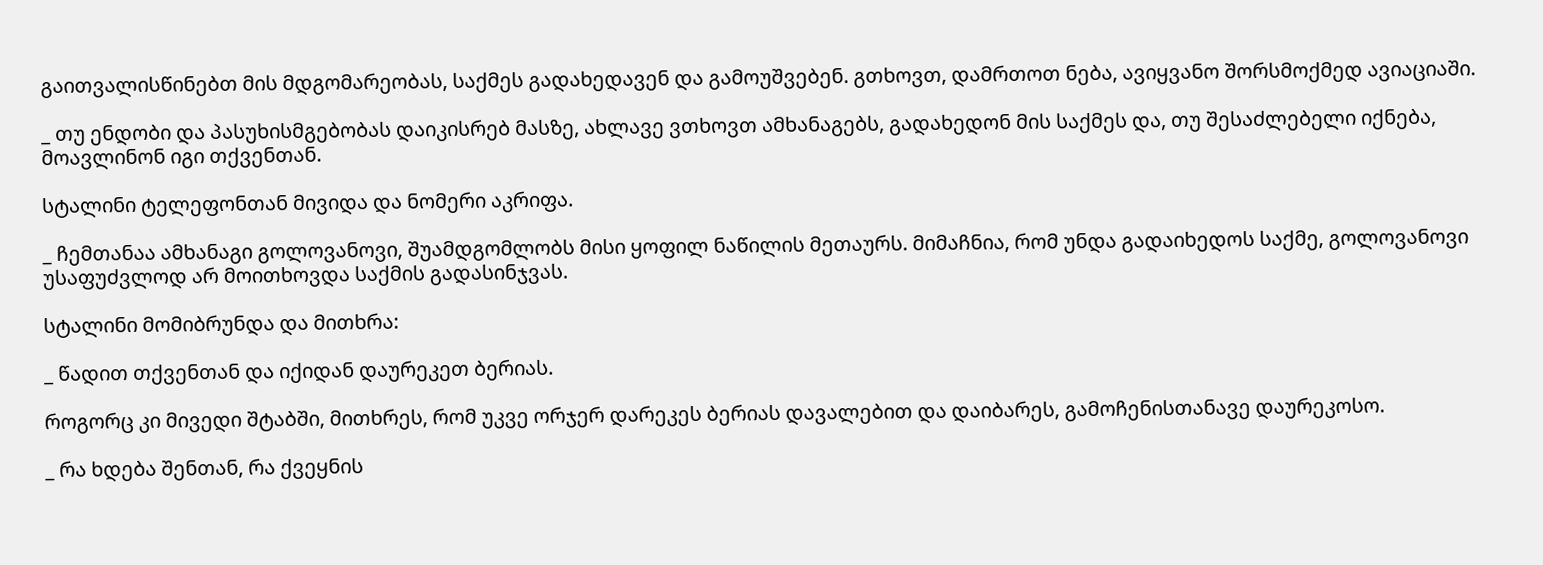გაითვალისწინებთ მის მდგომარეობას, საქმეს გადახედავენ და გამოუშვებენ. გთხოვთ, დამრთოთ ნება, ავიყვანო შორსმოქმედ ავიაციაში.

_ თუ ენდობი და პასუხისმგებობას დაიკისრებ მასზე, ახლავე ვთხოვთ ამხანაგებს, გადახედონ მის საქმეს და, თუ შესაძლებელი იქნება, მოავლინონ იგი თქვენთან.

სტალინი ტელეფონთან მივიდა და ნომერი აკრიფა.

_ ჩემთანაა ამხანაგი გოლოვანოვი, შუამდგომლობს მისი ყოფილ ნაწილის მეთაურს. მიმაჩნია, რომ უნდა გადაიხედოს საქმე, გოლოვანოვი უსაფუძვლოდ არ მოითხოვდა საქმის გადასინჯვას.

სტალინი მომიბრუნდა და მითხრა:

_ წადით თქვენთან და იქიდან დაურეკეთ ბერიას.

როგორც კი მივედი შტაბში, მითხრეს, რომ უკვე ორჯერ დარეკეს ბერიას დავალებით და დაიბარეს, გამოჩენისთანავე დაურეკოსო.

_ რა ხდება შენთან, რა ქვეყნის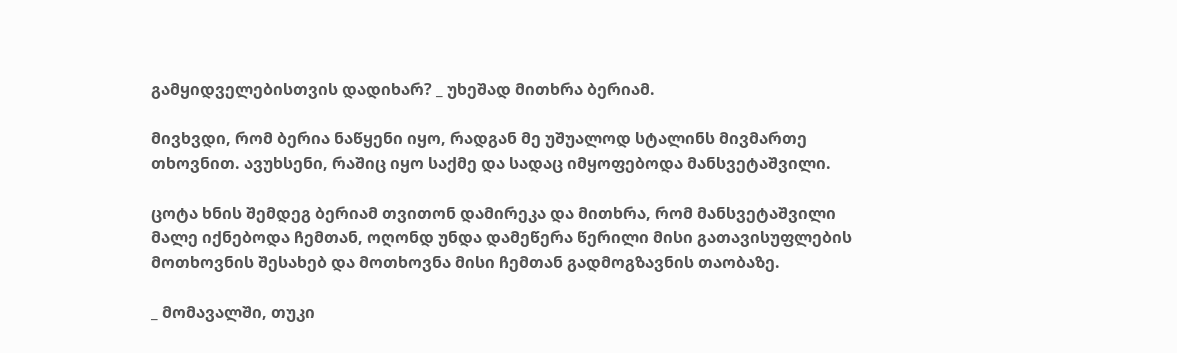გამყიდველებისთვის დადიხარ? _ უხეშად მითხრა ბერიამ.

მივხვდი, რომ ბერია ნაწყენი იყო, რადგან მე უშუალოდ სტალინს მივმართე თხოვნით. ავუხსენი, რაშიც იყო საქმე და სადაც იმყოფებოდა მანსვეტაშვილი.

ცოტა ხნის შემდეგ ბერიამ თვითონ დამირეკა და მითხრა, რომ მანსვეტაშვილი მალე იქნებოდა ჩემთან, ოღონდ უნდა დამეწერა წერილი მისი გათავისუფლების მოთხოვნის შესახებ და მოთხოვნა მისი ჩემთან გადმოგზავნის თაობაზე.

_ მომავალში, თუკი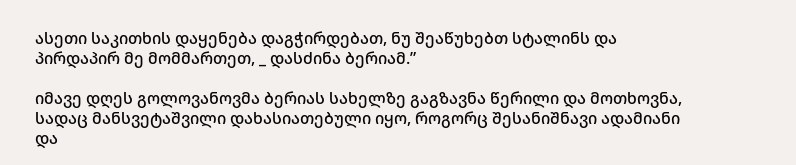ასეთი საკითხის დაყენება დაგჭირდებათ, ნუ შეაწუხებთ სტალინს და პირდაპირ მე მომმართეთ, _ დასძინა ბერიამ.”

იმავე დღეს გოლოვანოვმა ბერიას სახელზე გაგზავნა წერილი და მოთხოვნა, სადაც მანსვეტაშვილი დახასიათებული იყო, როგორც შესანიშნავი ადამიანი და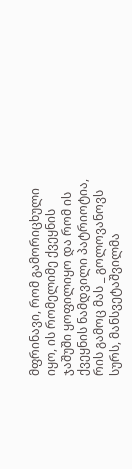მფრინავი, რომ გამორიცხული იყო, ის რომელიმე ქვეყნის ჯაშუში ყოფილიყო და რომ ის ქვეყნის ნამდვილი პატრიოტია, რის გამოც მას _ გოლოვანოვს სურს, მანსვეტაშვილმა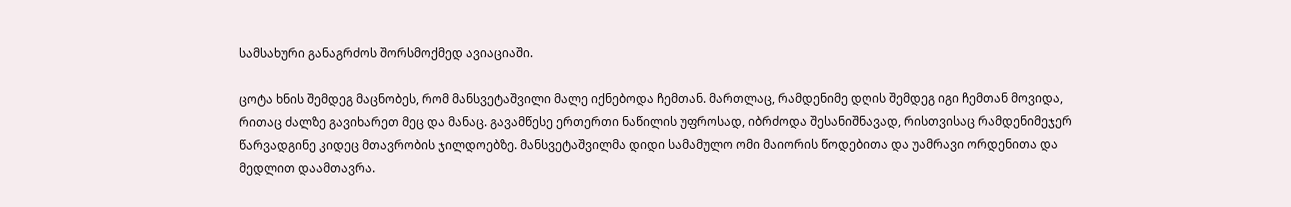სამსახური განაგრძოს შორსმოქმედ ავიაციაში.

ცოტა ხნის შემდეგ მაცნობეს, რომ მანსვეტაშვილი მალე იქნებოდა ჩემთან. მართლაც, რამდენიმე დღის შემდეგ იგი ჩემთან მოვიდა, რითაც ძალზე გავიხარეთ მეც და მანაც. გავამწესე ერთერთი ნაწილის უფროსად, იბრძოდა შესანიშნავად, რისთვისაც რამდენიმეჯერ წარვადგინე კიდეც მთავრობის ჯილდოებზე. მანსვეტაშვილმა დიდი სამამულო ომი მაიორის წოდებითა და უამრავი ორდენითა და მედლით დაამთავრა.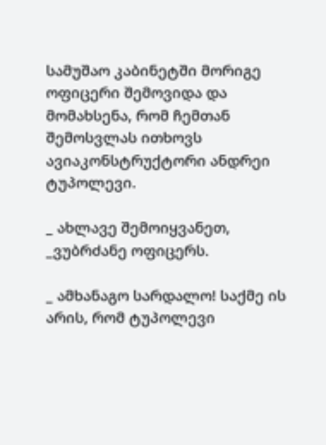სამუშაო კაბინეტში მორიგე ოფიცერი შემოვიდა და მომახსენა, რომ ჩემთან შემოსვლას ითხოვს ავიაკონსტრუქტორი ანდრეი ტუპოლევი.

_ ახლავე შემოიყვანეთ, _ვუბრძანე ოფიცერს.

_ ამხანაგო სარდალო! საქმე ის არის, რომ ტუპოლევი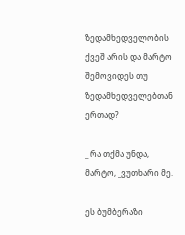ზედამხედველობის ქვეშ არის და მარტო შემოვიდეს თუ ზედამხედველებთან ერთად?

_ რა თქმა უნდა, მარტო, _ვუთხარი მე.

ეს ბუმბერაზი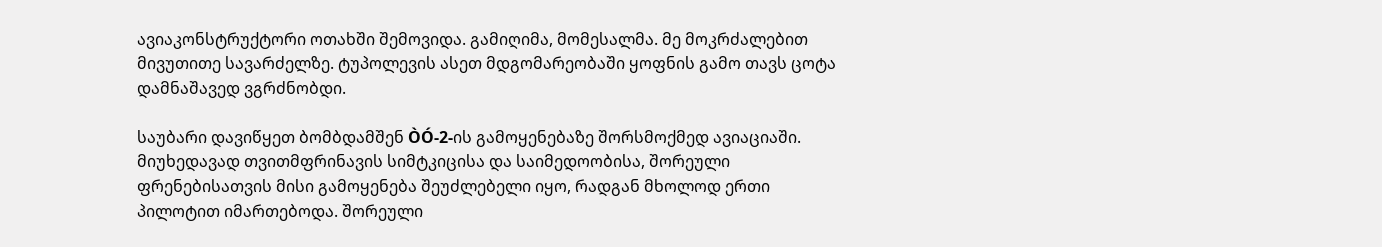ავიაკონსტრუქტორი ოთახში შემოვიდა. გამიღიმა, მომესალმა. მე მოკრძალებით მივუთითე სავარძელზე. ტუპოლევის ასეთ მდგომარეობაში ყოფნის გამო თავს ცოტა დამნაშავედ ვგრძნობდი.

საუბარი დავიწყეთ ბომბდამშენ ÒÓ-2-ის გამოყენებაზე შორსმოქმედ ავიაციაში. მიუხედავად თვითმფრინავის სიმტკიცისა და საიმედოობისა, შორეული ფრენებისათვის მისი გამოყენება შეუძლებელი იყო, რადგან მხოლოდ ერთი პილოტით იმართებოდა. შორეული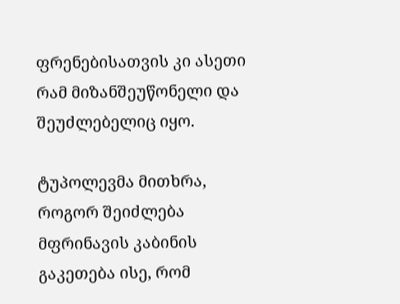ფრენებისათვის კი ასეთი რამ მიზანშეუწონელი და შეუძლებელიც იყო.

ტუპოლევმა მითხრა, როგორ შეიძლება მფრინავის კაბინის გაკეთება ისე, რომ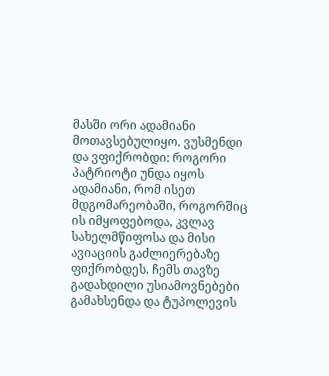მასში ორი ადამიანი მოთავსებულიყო. ვუსმენდი და ვფიქრობდი: როგორი პატრიოტი უნდა იყოს ადამიანი, რომ ისეთ მდგომარეობაში, როგორშიც ის იმყოფებოდა, კვლავ სახელმწიფოსა და მისი ავიაციის გაძლიერებაზე ფიქრობდეს. ჩემს თავზე გადახდილი უსიამოვნებები გამახსენდა და ტუპოლევის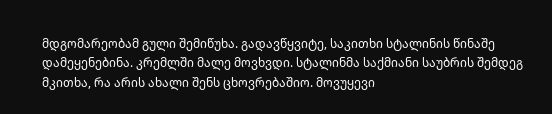მდგომარეობამ გული შემიწუხა. გადავწყვიტე, საკითხი სტალინის წინაშე დამეყენებინა. კრემლში მალე მოვხვდი. სტალინმა საქმიანი საუბრის შემდეგ მკითხა, რა არის ახალი შენს ცხოვრებაშიო. მოვუყევი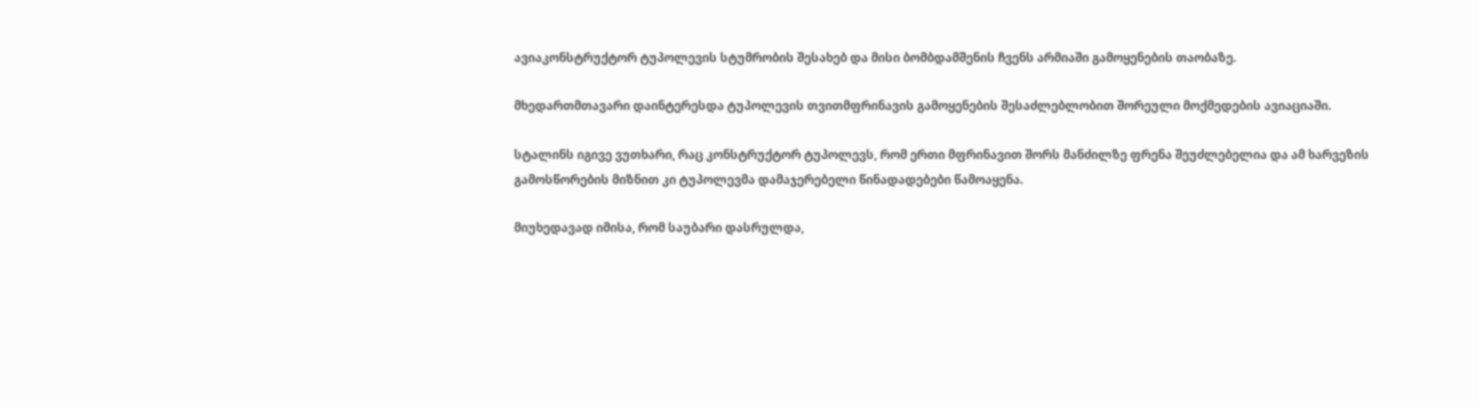ავიაკონსტრუქტორ ტუპოლევის სტუმრობის შესახებ და მისი ბომბდამშენის ჩვენს არმიაში გამოყენების თაობაზე.

მხედართმთავარი დაინტერესდა ტუპოლევის თვითმფრინავის გამოყენების შესაძლებლობით შორეული მოქმედების ავიაციაში.

სტალინს იგივე ვუთხარი, რაც კონსტრუქტორ ტუპოლევს, რომ ერთი მფრინავით შორს მანძილზე ფრენა შეუძლებელია და ამ ხარვეზის გამოსწორების მიზნით კი ტუპოლევმა დამაჯერებელი წინადადებები წამოაყენა.

მიუხედავად იმისა, რომ საუბარი დასრულდა,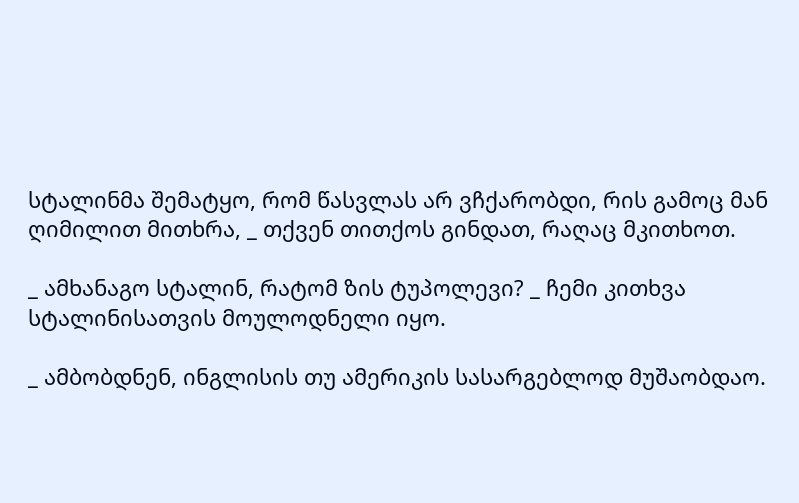სტალინმა შემატყო, რომ წასვლას არ ვჩქარობდი, რის გამოც მან ღიმილით მითხრა, _ თქვენ თითქოს გინდათ, რაღაც მკითხოთ.

_ ამხანაგო სტალინ, რატომ ზის ტუპოლევი? _ ჩემი კითხვა სტალინისათვის მოულოდნელი იყო.

_ ამბობდნენ, ინგლისის თუ ამერიკის სასარგებლოდ მუშაობდაო.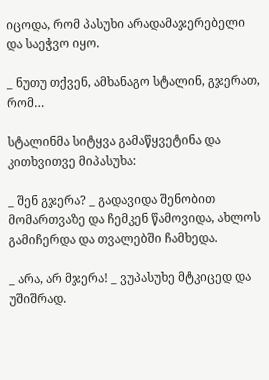იცოდა, რომ პასუხი არადამაჯერებელი და საეჭვო იყო.

_ ნუთუ თქვენ, ამხანაგო სტალინ, გჯერათ, რომ…

სტალინმა სიტყვა გამაწყვეტინა და კითხვითვე მიპასუხა:

_ შენ გჯერა? _ გადავიდა შენობით მომართვაზე და ჩემკენ წამოვიდა, ახლოს გამიჩერდა და თვალებში ჩამხედა.

_ არა, არ მჯერა! _ ვუპასუხე მტკიცედ და უშიშრად.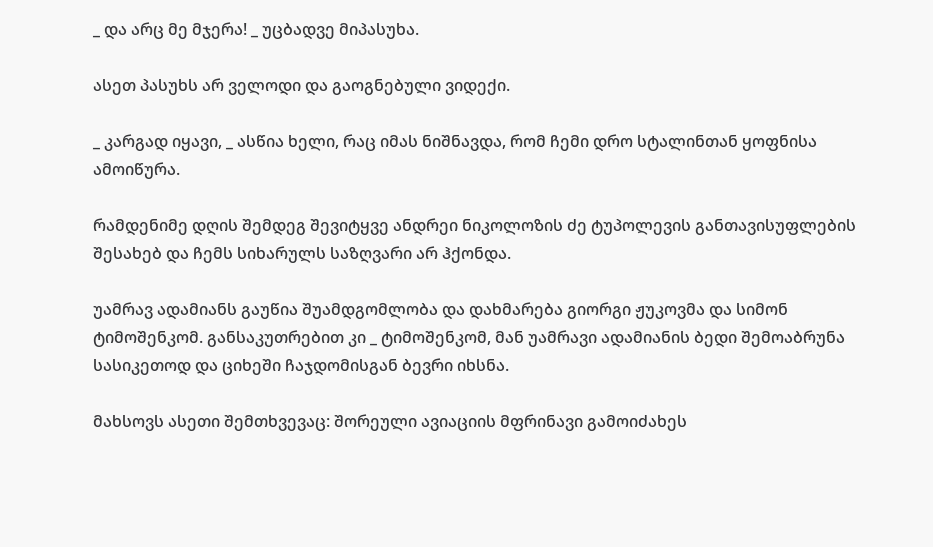_ და არც მე მჯერა! _ უცბადვე მიპასუხა.

ასეთ პასუხს არ ველოდი და გაოგნებული ვიდექი.

_ კარგად იყავი, _ ასწია ხელი, რაც იმას ნიშნავდა, რომ ჩემი დრო სტალინთან ყოფნისა ამოიწურა.

რამდენიმე დღის შემდეგ შევიტყვე ანდრეი ნიკოლოზის ძე ტუპოლევის განთავისუფლების შესახებ და ჩემს სიხარულს საზღვარი არ ჰქონდა.

უამრავ ადამიანს გაუწია შუამდგომლობა და დახმარება გიორგი ჟუკოვმა და სიმონ ტიმოშენკომ. განსაკუთრებით კი _ ტიმოშენკომ, მან უამრავი ადამიანის ბედი შემოაბრუნა სასიკეთოდ და ციხეში ჩაჯდომისგან ბევრი იხსნა.

მახსოვს ასეთი შემთხვევაც: შორეული ავიაციის მფრინავი გამოიძახეს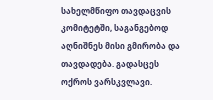სახელმწიფო თავდაცვის კომიტეტში, საგანგებოდ აღნიშნეს მისი გმირობა და თავდადება. გადასცეს ოქროს ვარსკვლავი.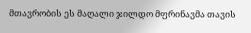მთავრობის ეს მაღალი ჯილდო მფრინავმა თავის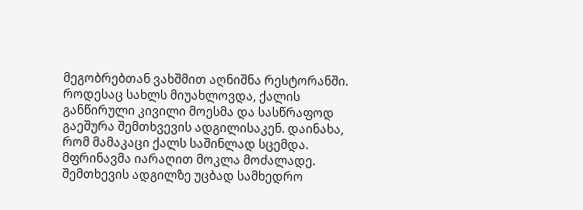მეგობრებთან ვახშმით აღნიშნა რესტორანში. როდესაც სახლს მიუახლოვდა, ქალის განწირული კივილი მოესმა და სასწრაფოდ გაეშურა შემთხვევის ადგილისაკენ. დაინახა, რომ მამაკაცი ქალს საშინლად სცემდა. მფრინავმა იარაღით მოკლა მოძალადე. შემთხევის ადგილზე უცბად სამხედრო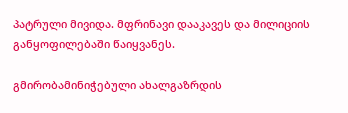პატრული მივიდა. მფრინავი დააკავეს და მილიციის განყოფილებაში წაიყვანეს.

გმირობამინიჭებული ახალგაზრდის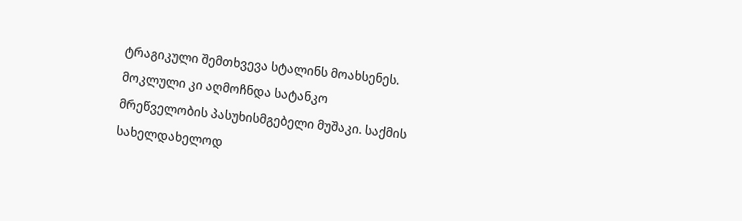ტრაგიკული შემთხვევა სტალინს მოახსენეს. მოკლული კი აღმოჩნდა სატანკო მრეწველობის პასუხისმგებელი მუშაკი. საქმის სახელდახელოდ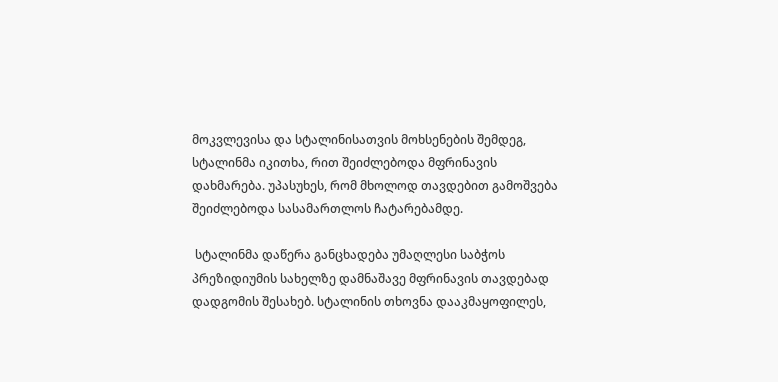მოკვლევისა და სტალინისათვის მოხსენების შემდეგ, სტალინმა იკითხა, რით შეიძლებოდა მფრინავის დახმარება. უპასუხეს, რომ მხოლოდ თავდებით გამოშვება შეიძლებოდა სასამართლოს ჩატარებამდე.

 სტალინმა დაწერა განცხადება უმაღლესი საბჭოს პრეზიდიუმის სახელზე დამნაშავე მფრინავის თავდებად დადგომის შესახებ. სტალინის თხოვნა დააკმაყოფილეს,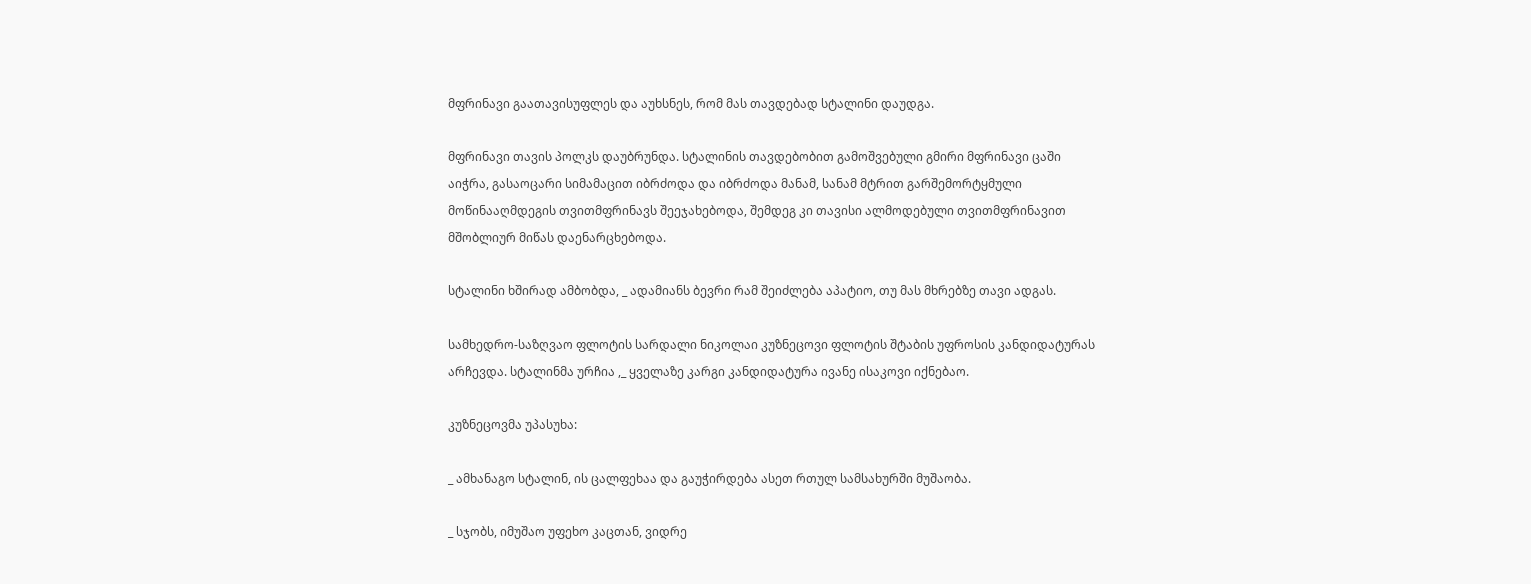მფრინავი გაათავისუფლეს და აუხსნეს, რომ მას თავდებად სტალინი დაუდგა.

მფრინავი თავის პოლკს დაუბრუნდა. სტალინის თავდებობით გამოშვებული გმირი მფრინავი ცაში აიჭრა, გასაოცარი სიმამაცით იბრძოდა და იბრძოდა მანამ, სანამ მტრით გარშემორტყმული მოწინააღმდეგის თვითმფრინავს შეეჯახებოდა, შემდეგ კი თავისი ალმოდებული თვითმფრინავით მშობლიურ მიწას დაენარცხებოდა.

სტალინი ხშირად ამბობდა, _ ადამიანს ბევრი რამ შეიძლება აპატიო, თუ მას მხრებზე თავი ადგას.

სამხედრო-საზღვაო ფლოტის სარდალი ნიკოლაი კუზნეცოვი ფლოტის შტაბის უფროსის კანდიდატურას არჩევდა. სტალინმა ურჩია ,_ ყველაზე კარგი კანდიდატურა ივანე ისაკოვი იქნებაო.

კუზნეცოვმა უპასუხა:

_ ამხანაგო სტალინ, ის ცალფეხაა და გაუჭირდება ასეთ რთულ სამსახურში მუშაობა.

_ სჯობს, იმუშაო უფეხო კაცთან, ვიდრე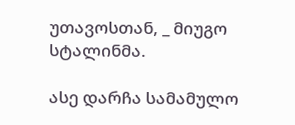უთავოსთან, _ მიუგო სტალინმა.

ასე დარჩა სამამულო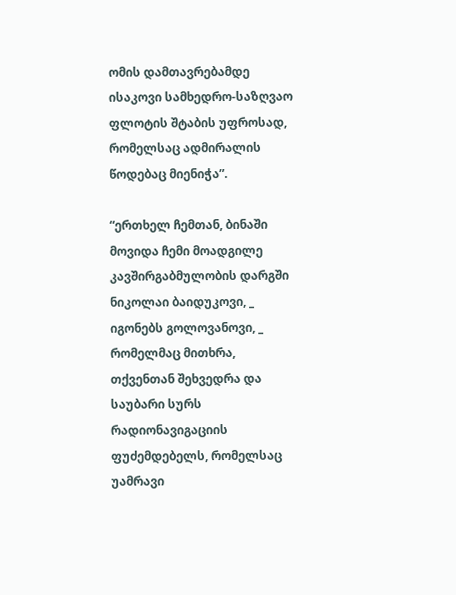ომის დამთავრებამდე ისაკოვი სამხედრო-საზღვაო ფლოტის შტაბის უფროსად, რომელსაც ადმირალის წოდებაც მიენიჭა”.

“ერთხელ ჩემთან, ბინაში მოვიდა ჩემი მოადგილე კავშირგაბმულობის დარგში ნიკოლაი ბაიდუკოვი, _ იგონებს გოლოვანოვი, _ რომელმაც მითხრა, თქვენთან შეხვედრა და საუბარი სურს რადიონავიგაციის ფუძემდებელს, რომელსაც უამრავი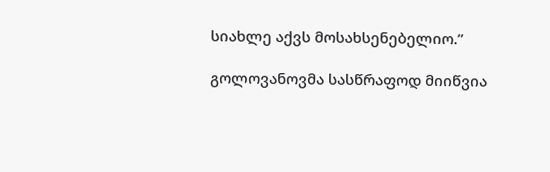სიახლე აქვს მოსახსენებელიო.”

გოლოვანოვმა სასწრაფოდ მიიწვია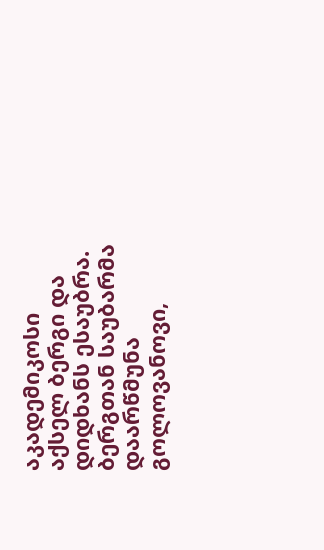აკადემიკოსი აქსელ ბერგი და დიდხანს ესაუბრა. ბერგთან საუბარმა დაარწმუნა გოლოვანოვი,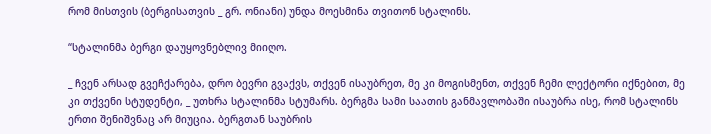რომ მისთვის (ბერგისათვის _ გრ. ონიანი) უნდა მოესმინა თვითონ სტალინს.

“სტალინმა ბერგი დაუყოვნებლივ მიიღო.

_ ჩვენ არსად გვეჩქარება, დრო ბევრი გვაქვს, თქვენ ისაუბრეთ, მე კი მოგისმენთ, თქვენ ჩემი ლექტორი იქნებით, მე კი თქვენი სტუდენტი, _ უთხრა სტალინმა სტუმარს. ბერგმა სამი საათის განმავლობაში ისაუბრა ისე, რომ სტალინს ერთი შენიშვნაც არ მიუცია. ბერგთან საუბრის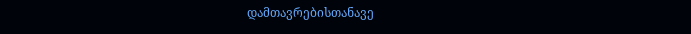დამთავრებისთანავე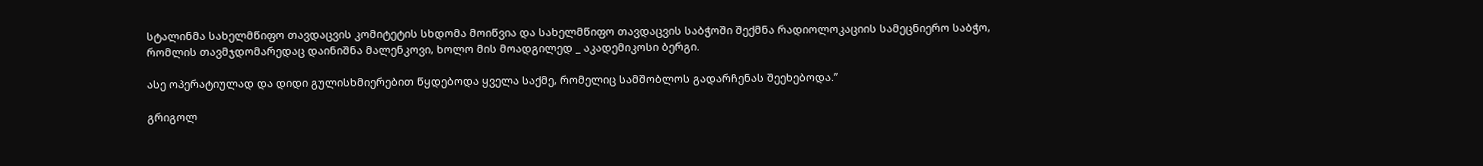სტალინმა სახელმწიფო თავდაცვის კომიტეტის სხდომა მოიწვია და სახელმწიფო თავდაცვის საბჭოში შექმნა რადიოლოკაციის სამეცნიერო საბჭო, რომლის თავმჯდომარედაც დაინიშნა მალენკოვი, ხოლო მის მოადგილედ _ აკადემიკოსი ბერგი.

ასე ოპერატიულად და დიდი გულისხმიერებით წყდებოდა ყველა საქმე, რომელიც სამშობლოს გადარჩენას შეეხებოდა.”

გრიგოლ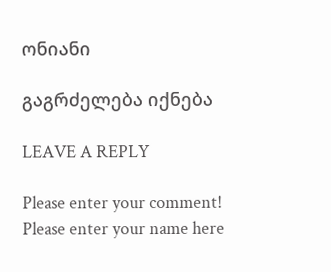ონიანი

გაგრძელება იქნება

LEAVE A REPLY

Please enter your comment!
Please enter your name here